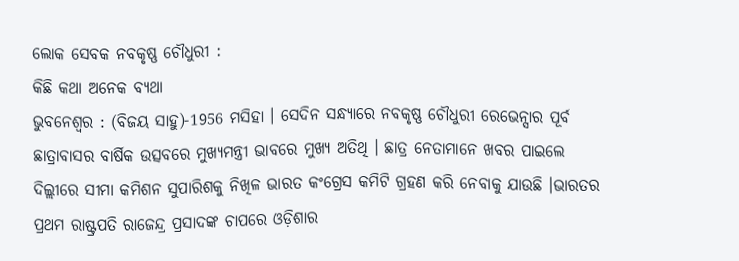ଲୋକ ସେବକ ନବକୃଷ୍ଣ ଚୌଧୁରୀ :
କିଛି କଥା ଅନେକ ବ୍ୟଥା
ଭୁବନେଶ୍ୱର : (ବିଜୟ ସାହୁ)-1956 ମସିହା । ସେଦିନ ସନ୍ଧ୍ୟାରେ ନବକୃଷ୍ଣ ଚୌଧୁରୀ ରେଭେନ୍ସାର ପୂର୍ବ ଛାତ୍ରାବାସର ବାର୍ଷିକ ଉତ୍ସବରେ ମୁଖ୍ୟମନ୍ତ୍ରୀ ଭାବରେ ମୁଖ୍ୟ ଅତିଥି । ଛାତ୍ର ନେତାମାନେ ଖବର ପାଇଲେ ଦିଲ୍ଲୀରେ ସୀମା କମିଶନ ସୁପାରିଶକୁ ନିଖିଳ ଭାରତ କଂଗ୍ରେସ କମିଟି ଗ୍ରହଣ କରି ନେବାକୁ ଯାଉଛି ।ଭାରତର ପ୍ରଥମ ରାଷ୍ଟ୍ରପତି ରାଜେନ୍ଦ୍ର ପ୍ରସାଦଙ୍କ ଚାପରେ ଓଡ଼ିଶାର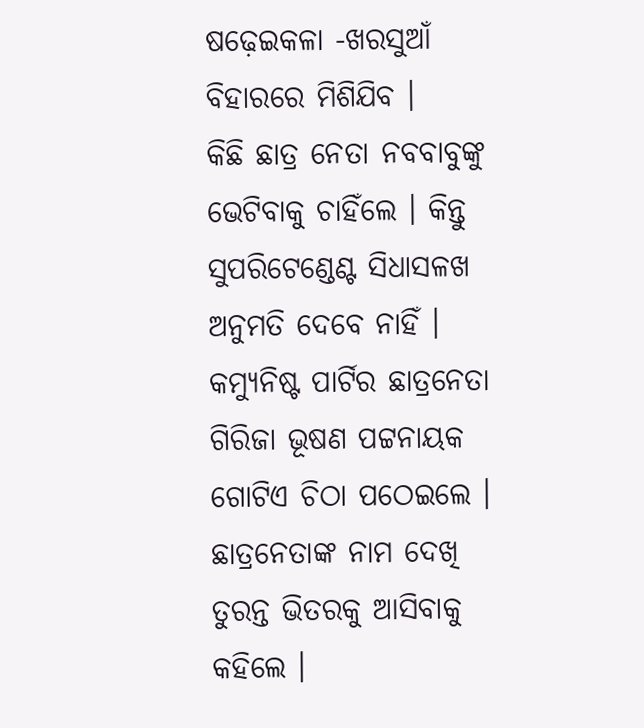ଷଢ଼େଇକଳା -ଖରସୁଆଁ ବିହାରରେ ମିଶିଯିବ ।
କିଛି ଛାତ୍ର ନେତା ନବବାବୁଙ୍କୁ ଭେଟିବାକୁ ଚାହିଁଲେ । କିନ୍ତୁ ସୁପରିଟେଣ୍ଡେଣ୍ଟ ସିଧାସଳଖ ଅନୁମତି ଦେବେ ନାହିଁ । କମ୍ୟୁନିଷ୍ଟ ପାର୍ଟିର ଛାତ୍ରନେତା ଗିରିଜା ଭୂଷଣ ପଟ୍ଟନାୟକ ଗୋଟିଏ ଚିଠା ପଠେଇଲେ ।
ଛାତ୍ରନେତାଙ୍କ ନାମ ଦେଖି ତୁରନ୍ତ ଭିତରକୁ ଆସିବାକୁ କହିଲେ ।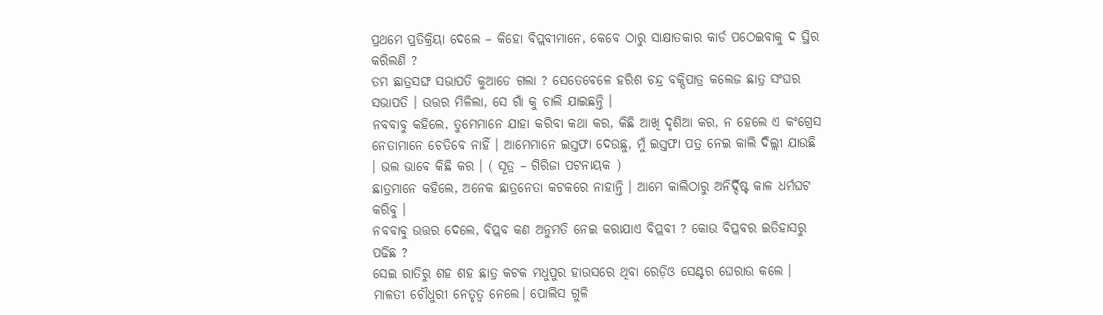ପ୍ରଥମେ ପ୍ରତିକ୍ରିୟା ଦେଲେ – କିହୋ ବିପ୍ଲବୀମାନେ, କେବେ ଠାରୁ ସାକ୍ଷାତକାର କାର୍ଡ ପଠେଇବାକୁ ଦ ସ୍ଥିର କରିଲଣି ?
ତମ ଛାତ୍ରସଙ୍ଘ ସଭାପତି କୁଆଡେ ଗଲା ? ସେତେବେଳେ ହରିଶ ଚନ୍ଦ୍ର ବକ୍ସିପାତ୍ର କଲେଜ ଛାତ୍ର ସଂଘର ସଭାପତି । ଉତ୍ତର ମିଳିଲା, ସେ ଗାଁ କୁ ଚାଲି ଯାଇଛନ୍ତି ।
ନବବାବୁ କହିଲେ, ତୁମେମାନେ ଯାହା କରିବା କଥା କର, କିଛି ଆଖି ଦୃଶିଆ କର, ନ ହେଲେ ଏ କଂଗ୍ରେସ ନେତାମାନେ ଚେତିବେ ନାହିଁ । ଆମେମାନେ ଇସ୍ତଫା ଦେଉଛୁ, ମୁଁ ଇସ୍ତଫା ପତ୍ର ନେଇ କାଲି ଦିଲ୍ଲୀ ଯାଉଛି । ଭଲ ଭାବେ କିଛି କର । ( ସୂତ୍ର – ଗିରିଜା ପଟନାୟକ )
ଛାତ୍ରମାନେ କହିଲେ, ଅନେକ ଛାତ୍ରନେତା କଟକରେ ନାହାନ୍ତି । ଆମେ କାଲିଠାରୁ ଅନିର୍ଦ୍ଦିଷ୍ଟ କାଳ ଧର୍ମଘଟ କରିବୁ ।
ନବବାବୁ ଉତ୍ତର ଦେଲେ, ବିପ୍ଲବ କଣ ଅନୁମତି ନେଇ କରାଯାଏ ବିପ୍ଲବୀ ? କୋଉ ବିପ୍ଳବର ଇତିହାସରୁ ପଢିଛ ?
ସେଇ ରାତିରୁ ଶହ ଶହ ଛାତ୍ର କଟକ ମଧୁପୁର ହାଉସରେ ଥିବା ରେଡ଼ିଓ ସେଣ୍ଟର ଘେରାଉ କଲେ । ମାଳତୀ ଚୌଧୁରୀ ନେତୃତ୍ୱ ନେଲେ। ପୋଲିସ ଗୁଳି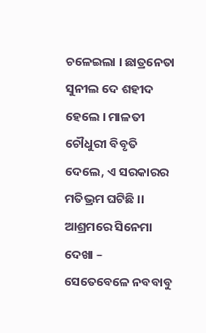ଚଳେଇଲା । ଛାତ୍ରନେତା ସୁନୀଲ ଦେ ଶହୀଦ ହେଲେ । ମାଳତୀ ଚୌଧୁରୀ ବିବୃତି ଦେଲେ, ଏ ସରକାରର ମତିଭ୍ରମ ଘଟିଛି ।।
ଆଶ୍ରମରେ ସିନେମା ଦେଖା –
ସେତେବେଳେ ନବବାବୁ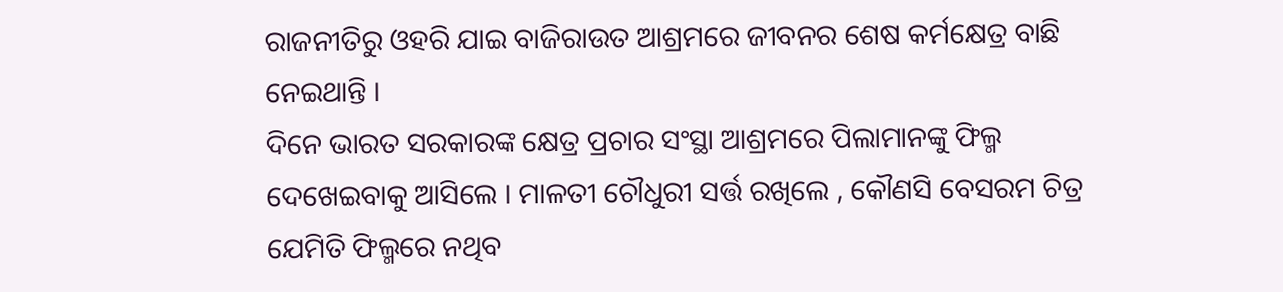ରାଜନୀତିରୁ ଓହରି ଯାଇ ବାଜିରାଉତ ଆଶ୍ରମରେ ଜୀବନର ଶେଷ କର୍ମକ୍ଷେତ୍ର ବାଛି ନେଇଥାନ୍ତି ।
ଦିନେ ଭାରତ ସରକାରଙ୍କ କ୍ଷେତ୍ର ପ୍ରଚାର ସଂସ୍ଥା ଆଶ୍ରମରେ ପିଲାମାନଙ୍କୁ ଫିଲ୍ମ ଦେଖେଇବାକୁ ଆସିଲେ । ମାଳତୀ ଚୌଧୁରୀ ସର୍ତ୍ତ ରଖିଲେ , କୌଣସି ବେସରମ ଚିତ୍ର ଯେମିତି ଫିଲ୍ମରେ ନଥିବ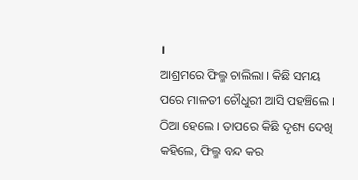।
ଆଶ୍ରମରେ ଫିଲ୍ମ ଚାଲିଲା । କିଛି ସମୟ ପରେ ମାଳତୀ ଚୌଧୁରୀ ଆସି ପହଞ୍ଚିଲେ । ଠିଆ ହେଲେ । ତାପରେ କିଛି ଦୃଶ୍ୟ ଦେଖି କହିଲେ, ଫିଲ୍ମ ବନ୍ଦ କର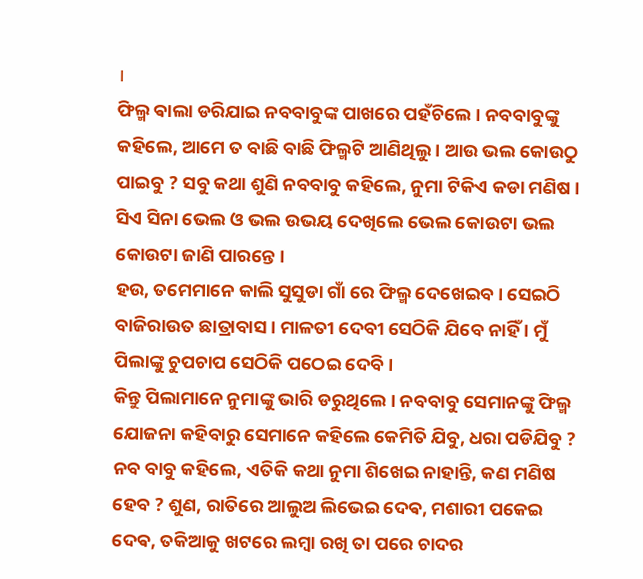।
ଫିଲ୍ମ ଵାଲା ଡରିଯାଇ ନବବାବୁଙ୍କ ପାଖରେ ପହଁଚିଲେ । ନବବାବୁଙ୍କୁ କହିଲେ, ଆମେ ତ ବାଛି ବାଛି ଫିଲ୍ମଟି ଆଣିଥିଲୁ । ଆଉ ଭଲ କୋଉଠୁ ପାଇବୁ ? ସବୁ କଥା ଶୁଣି ନବବାବୁ କହିଲେ, ନୁମା ଟିକିଏ କଡା ମଣିଷ । ସିଏ ସିନା ଭେଲ ଓ ଭଲ ଉଭୟ ଦେଖିଲେ ଭେଲ କୋଉଟା ଭଲ କୋଉଟା ଜାଣି ପାରନ୍ତେ ।
ହଉ, ତମେମାନେ କାଲି ସୁସୁଡା ଗାଁ ରେ ଫିଲ୍ମ ଦେଖେଇବ । ସେଇଠି ବାଜିରାଉତ ଛାତ୍ରାବାସ । ମାଳତୀ ଦେବୀ ସେଠିକି ଯିବେ ନାହିଁ । ମୁଁ ପିଲାଙ୍କୁ ଚୁପଚାପ ସେଠିକି ପଠେଇ ଦେବି ।
କିନ୍ତୁ ପିଲାମାନେ ନୁମାଙ୍କୁ ଭାରି ଡରୁଥିଲେ । ନବବାବୁ ସେମାନଙ୍କୁ ଫିଲ୍ମ ଯୋଜନା କହିବାରୁ ସେମାନେ କହିଲେ କେମିତି ଯିବୁ, ଧରା ପଡିଯିବୁ ?
ନବ ବାବୁ କହିଲେ, ଏତିକି କଥା ନୁମା ଶିଖେଇ ନାହାନ୍ତି, କଣ ମଣିଷ ହେବ ? ଶୁଣ, ରାତିରେ ଆଲୁଅ ଲିଭେଇ ଦେଵ, ମଶାରୀ ପକେଇ ଦେଵ, ତକିଆକୁ ଖଟରେ ଲମ୍ବା ରଖି ତା ପରେ ଚାଦର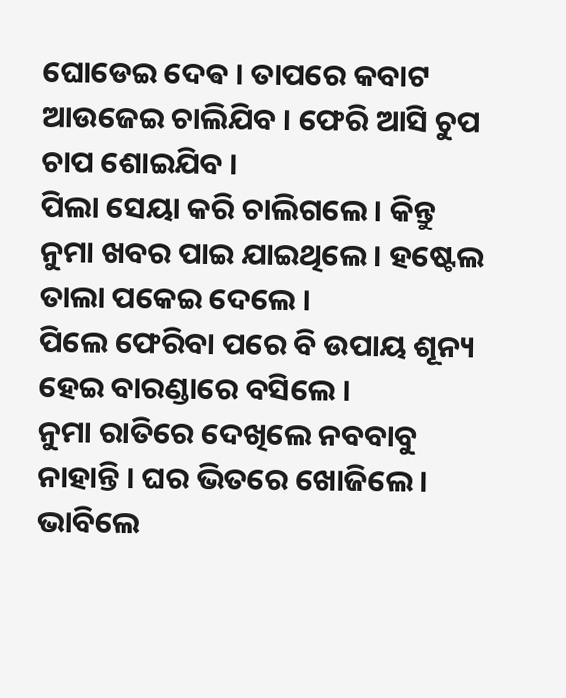ଘୋଡେଇ ଦେଵ । ତାପରେ କବାଟ ଆଉଜେଇ ଚାଲିଯିବ । ଫେରି ଆସି ଚୁପ ଚାପ ଶୋଇଯିବ ।
ପିଲା ସେୟା କରି ଚାଲିଗଲେ । କିନ୍ତୁ ନୁମା ଖବର ପାଇ ଯାଇଥିଲେ । ହଷ୍ଟେଲ ତାଲା ପକେଇ ଦେଲେ ।
ପିଲେ ଫେରିବା ପରେ ବି ଉପାୟ ଶୂନ୍ୟ ହେଇ ବାରଣ୍ଡାରେ ବସିଲେ ।
ନୁମା ରାତିରେ ଦେଖିଲେ ନବବାବୁ ନାହାନ୍ତି । ଘର ଭିତରେ ଖୋଜିଲେ । ଭାବିଲେ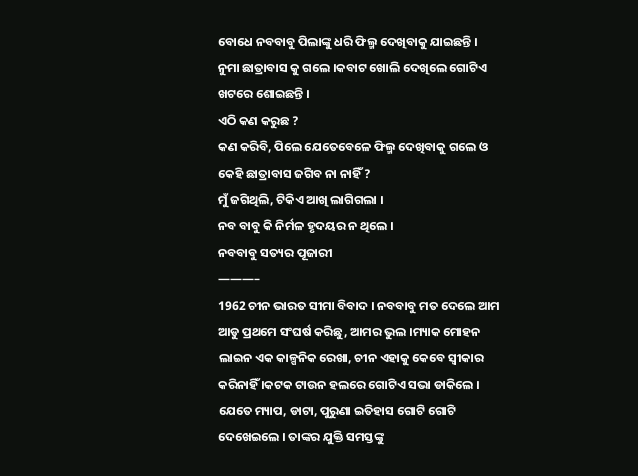ବୋଧେ ନବବାବୁ ପିଲାଙ୍କୁ ଧରି ଫିଲ୍ମ ଦେଖିବାକୁ ଯାଇଛନ୍ତି ।
ନୁମା ଛାତ୍ରାବାସ କୁ ଗଲେ ।କବାଟ ଖୋଲି ଦେଖିଲେ ଗୋଟିଏ ଖଟରେ ଶୋଇଛନ୍ତି ।
ଏଠି କଣ କରୁଛ ?
କଣ କରିବି, ପିଲେ ଯେତେବେଳେ ଫିଲ୍ମ ଦେଖିବାକୁ ଗଲେ ଓ କେହି ଛାତ୍ରାବାସ ଜଗିବ ନା ନାହିଁ ?
ମୁଁ ଜଗିଥିଲି, ଟିକିଏ ଆଖି ଲାଗିଗଲା ।
ନବ ବାବୁ କି ନିର୍ମଳ ହୃଦୟର ନ ଥିଲେ ।
ନବବାବୁ ସତ୍ୟର ପୂଜାରୀ
———–
1962 ଚୀନ ଭାରତ ସୀମା ବିବାଦ । ନବବାବୁ ମତ ଦେଲେ ଆମ ଆଡୁ ପ୍ରଥମେ ସଂଘର୍ଷ କରିଛୁ, ଆମର ଭୁଲ ।ମ୍ୟାକ ମୋହନ ଲାଇନ ଏକ କାଳ୍ପନିକ ରେଖା, ଚୀନ ଏହାକୁ କେବେ ସ୍ୱୀକାର କରିନାହିଁ ।କଟକ ଟାଉନ ହଲରେ ଗୋଟିଏ ସଭା ଡାକିଲେ । ଯେତେ ମ୍ୟାପ, ଡାଟା, ପୁରୁଣା ଇତିହାସ ଗୋଟି ଗୋଟି ଦେଖେଇଲେ । ତାଙ୍କର ଯୁକ୍ତି ସମସ୍ତଙ୍କୁ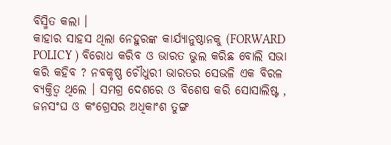ବିସ୍ମିତ କଲା ।
କାହାର ସାହସ ଥିଲା ନେହୁରଙ୍କ କାର୍ଯ୍ୟାନୁଷ୍ଠାନକୁ (FORWARD POLICY ) ବିରୋଧ କରିବ ଓ ଭାରତ ଭୁଲ କରିଛ ବୋଲି ସଭା କରି କହିବ ? ନବକୃଷ୍ଣ ଚୌଧୁରୀ ଭାରତର ସେଭଳି ଏକ ବିରଳ ବ୍ୟକ୍ତିତ୍ୱ ଥିଲେ । ସମଗ୍ର ଦେଶରେ ଓ ବିଶେଷ କରି ସୋସାଲିଷ୍ଟ , ଜନସଂଘ ଓ କଂଗ୍ରେସର ଅଧିକାଂଶ ତୁଙ୍ଗ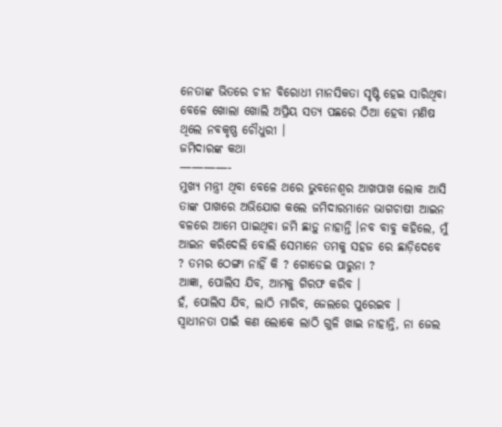ନେତାଙ୍କ ଭିତରେ ଚୀନ ବିରୋଧୀ ମାନସିକତା ସୃଷ୍ଟି ହେଇ ସାରିଥିବା ବେଳେ ଖୋଲା ଖୋଲି ଅପ୍ରିୟ ସତ୍ୟ ପଛରେ ଠିଆ ହେବା ମଣିଷ ଥିଲେ ନବକୃଷ୍ଣ ଚୌଧୁରୀ ।
ଜମିଦାରଙ୍କ କଥା
————-
ମୁଖ୍ୟ ମନ୍ତ୍ରୀ ଥିବା ବେଳେ ଥରେ ଭୁବନେଶ୍ୱର ଆଖପାଖ ଲୋକ ଆସି ତାଙ୍କ ପାଖରେ ଅଭିଯୋଗ କଲେ ଜମିଦାରମାନେ ଭାଗଚାଷୀ ଆଇନ ବଳରେ ଆମେ ପାଇଥିବା ଜମି ଛାଡ଼ୁ ନାହାନ୍ତି ।ନବ ବାବୁ କହିଲେ, ମୁଁ ଆଇନ କରିଦେଲି ବୋଲି ସେମାନେ ତମକୁ ସହଜ ରେ ଛାଡ଼ିଦେବେ ? ତମର ଠେଙ୍ଗା ନାହିଁ କି ? ଗୋଡେଇ ପାରୁନା ?
ଆଜ୍ଞା, ପୋଲିସ ଯିବ, ଆମକୁ ଗିରଫ କରିବ ।
ହଁ, ପୋଲିସ ଯିବ, ଲାଠି ମାରିବ, ଜେଲରେ ପୁରେଇବ ।
ସ୍ୱାଧୀନତା ପାଇଁ କଣ ଲୋକେ ଲାଠି ଗୁଳି ଖାଇ ନାହାନ୍ତି, ନା ଜେଲ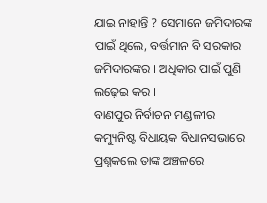ଯାଇ ନାହାନ୍ତି ? ସେମାନେ ଜମିଦାରଙ୍କ ପାଇଁ ଥିଲେ, ବର୍ତ୍ତମାନ ବି ସରକାର ଜମିଦାରଙ୍କର । ଅଧିକାର ପାଇଁ ପୁଣି ଲଢ଼େଇ କର ।
ବାଣପୁର ନିର୍ବାଚନ ମଣ୍ଡଳୀର କମ୍ୟୁନିଷ୍ଟ ବିଧାୟକ ବିଧାନସଭାରେ ପ୍ରଶ୍ନକଲେ ତାଙ୍କ ଅଞ୍ଚଳରେ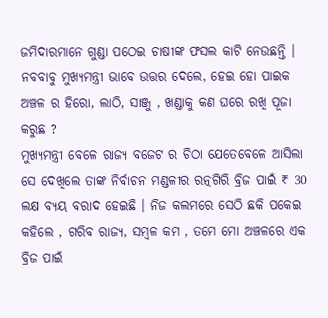ଜମିଦାରମାନେ ଗୁଣ୍ଡା ପଠେଇ ଚାଷୀଙ୍କ ଫସଲ କାଟି ନେଉଛନ୍ତି ।
ନବବାବୁ ମୁଖ୍ୟମନ୍ତ୍ରୀ ଭାବେ ଉତ୍ତର ଦେଲେ, ହେଇ ହୋ ପାଇକ ଅଞ୍ଚଳ ର ହିରୋ, ଲାଠି, ସାଞ୍ଜୁ , ଖଣ୍ଡାକୁ କଣ ଘରେ ରଖି ପୂଜା କରୁଛ ?
ମୁଖ୍ୟମନ୍ତ୍ରୀ ବେଳେ ରାଜ୍ୟ ବଜେଟ ର ଚିଠା ଯେତେବେଳେ ଆସିଲା ସେ ଦେଖିଲେ ତାଙ୍କ ନିର୍ବାଚନ ମଣ୍ଡଳୀର ରତ୍ନଗିରି ବ୍ରିଜ ପାଇଁ ₹ 30 ଲକ୍ଷ ବ୍ୟୟ ବରାଦ ହେଇଛି । ନିଜ କଲମରେ ସେଠି ଛକି ପକେଇ କହିଲେ , ଗରିବ ରାଜ୍ୟ, ସମ୍ବଳ କମ , ତମେ ମୋ ଅଞ୍ଚଳରେ ଏକ ବ୍ରିଜ ପାଇଁ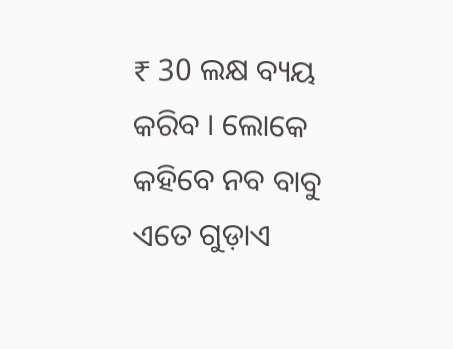₹ 30 ଲକ୍ଷ ବ୍ୟୟ କରିବ । ଲୋକେ କହିବେ ନବ ବାବୁ ଏତେ ଗୁଡ଼ାଏ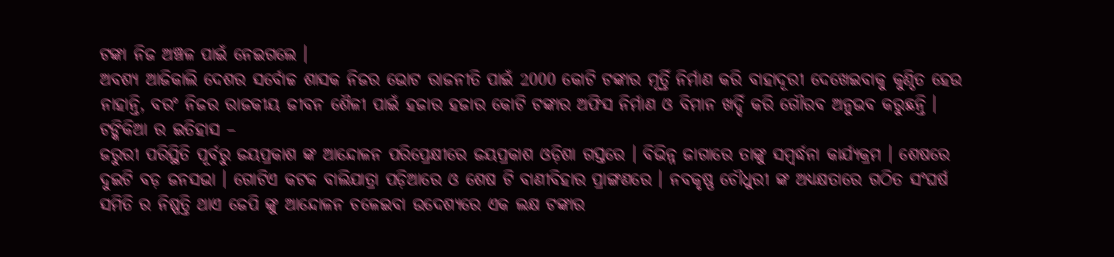ଟଙ୍କା ନିଜ ଅଞ୍ଚଳ ପାଇଁ ନେଇଗଲେ ।
ଅବଶ୍ୟ ଆଜିକାଲି ଦେଶର ସର୍ବୋଚ୍ଚ ଶାସକ ନିଜର ଭୋଟ ରାଜନୀତି ପାଇଁ 2000 କୋଟି ଟଙ୍କାର ମୂର୍ତ୍ତି ନିର୍ମାଣ କରି ବାହାଦୂରୀ ଦେଖେଇବାକୁ କୁଣ୍ଠିତ ହେଉ ନାହାନ୍ତି, ବରଂ ନିଜର ରାଜକୀୟ ଜୀବନ ଶୈଳୀ ପାଇଁ ହଜାର ହଜାର କୋଟି ଟଙ୍କାର ଅଫିସ ନିର୍ମାଣ ଓ ବିମାନ ଖର୍ଦ୍ଦି କରି ଗୌରବ ଅନୁଭବ କରୁଛନ୍ତି ।
ଟଙ୍କିକିଆ ର ଇତିହାସ –
ଜରୁରୀ ପରିସ୍ଥିତି ପୂର୍ବରୁ ଜୟପ୍ରକାଶ ଙ୍କ ଆନ୍ଦୋଳନ ପରିପ୍ରେକ୍ଷୀରେ ଜୟପ୍ରକାଶ ଓଡ଼ିଶା ଗସ୍ତରେ । ବିଭିନ୍ନ ଜାଗାରେ ତାଙ୍କୁ ସମ୍ବର୍ଦ୍ଧନା କାର୍ଯ୍ୟକ୍ରମ । ଶେଷରେ ଦୁଇଟି ବଡ଼ ଜନସଭା । ଗୋଟିଏ କଟକ ବାଲିଯାତ୍ରା ପଡ଼ିଆରେ ଓ ଶେଷ ଟି ବାଣୀବିହାର ପ୍ରାଙ୍ଗଣରେ । ନବକୃଷ୍ଣ ଚୌଧୁରୀ ଙ୍କ ଅଧ୍ୟକ୍ଷତାରେ ଗଠିତ ସଂଘର୍ଷ ସମିତି ର ନିଷ୍ପତ୍ତି ଥାଏ ଜେପି ଙ୍କୁ ଆନ୍ଦୋଳନ ଚଳେଇବା ଉଦେଶ୍ୟରେ ଏକ ଲକ୍ଷ ଟଙ୍କାର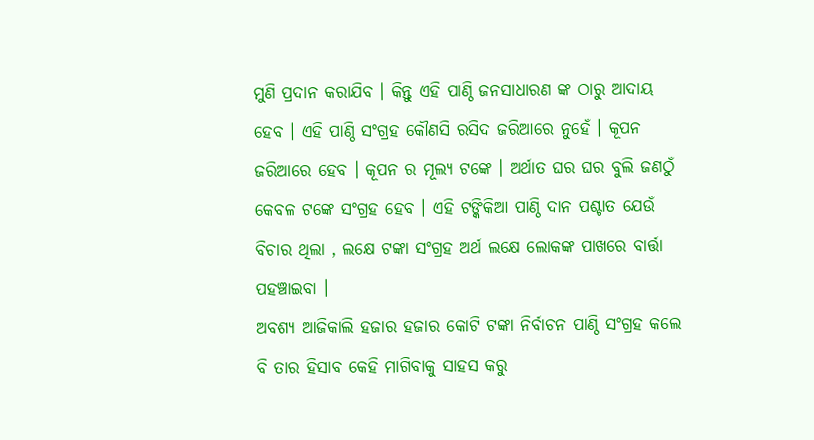ମୁଣି ପ୍ରଦାନ କରାଯିବ । କିନ୍ତୁ ଏହି ପାଣ୍ଠି ଜନସାଧାରଣ ଙ୍କ ଠାରୁ ଆଦାୟ ହେବ । ଏହି ପାଣ୍ଠି ସଂଗ୍ରହ କୌଣସି ରସିଦ ଜରିଆରେ ନୁହେଁ । କୂପନ ଜରିଆରେ ହେବ । କୂପନ ର ମୂଲ୍ୟ ଟଙ୍କେ । ଅର୍ଥାତ ଘର ଘର ବୁଲି ଜଣଠୁଁ କେବଳ ଟଙ୍କେ ସଂଗ୍ରହ ହେବ । ଏହି ଟଙ୍କିକିଆ ପାଣ୍ଠି ଦାନ ପଶ୍ଚାତ ଯେଉଁ ବିଚାର ଥିଲା , ଲକ୍ଷେ ଟଙ୍କା ସଂଗ୍ରହ ଅର୍ଥ ଲକ୍ଷେ ଲୋକଙ୍କ ପାଖରେ ବାର୍ତ୍ତା ପହଞ୍ଚାଇବା ।
ଅବଶ୍ୟ ଆଜିକାଲି ହଜାର ହଜାର କୋଟି ଟଙ୍କା ନିର୍ବାଚନ ପାଣ୍ଠି ସଂଗ୍ରହ କଲେ ବି ତାର ହିସାବ କେହି ମାଗିବାକୁ ସାହସ କରୁ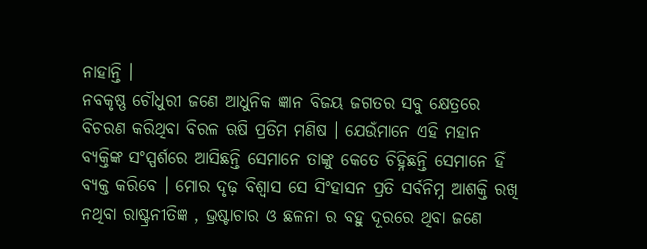ନାହାନ୍ତି ।
ନବକୃଷ୍ଣ ଚୌଧୁରୀ ଜଣେ ଆଧୁନିକ ଜ୍ଞାନ ବିଜୟ ଜଗତର ସବୁ କ୍ଷେତ୍ରରେ ବିଚରଣ କରିଥିବା ବିରଳ ଋଷି ପ୍ରତିମ ମଣିଷ । ଯେଉଁମାନେ ଏହି ମହାନ ବ୍ୟକ୍ତିଙ୍କ ସଂସ୍ପର୍ଶରେ ଆସିଛନ୍ତି ସେମାନେ ତାଙ୍କୁ କେତେ ଚିହ୍ନିଛନ୍ତି ସେମାନେ ହିଁ ବ୍ୟକ୍ତ କରିବେ । ମୋର ଦୃଢ଼ ବିଶ୍ୱାସ ସେ ସିଂହାସନ ପ୍ରତି ସର୍ବନିମ୍ନ ଆଶକ୍ତି ରଖି ନଥିବା ରାଷ୍ଟ୍ରନୀତିଜ୍ଞ , ଭ୍ରଷ୍ଟାଚାର ଓ ଛଳନା ର ବହୁ ଦୂରରେ ଥିବା ଜଣେ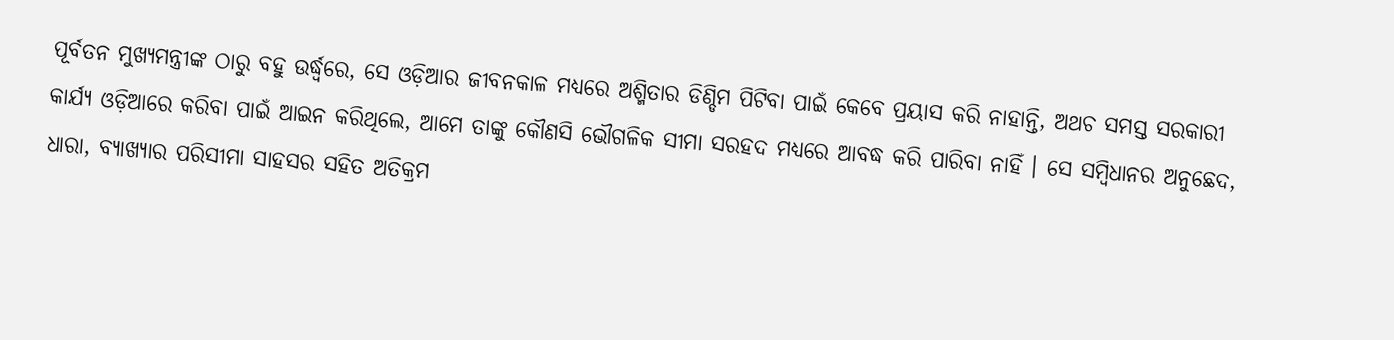ପୂର୍ବତନ ମୁଖ୍ୟମନ୍ତ୍ରୀଙ୍କ ଠାରୁ ବହୁ ଉର୍ଦ୍ଧ୍ବରେ, ସେ ଓଡ଼ିଆର ଜୀବନକାଳ ମଧ୍ୟରେ ଅଶ୍ମିତାର ଡିଣ୍ଡିମ ପିଟିବା ପାଇଁ କେବେ ପ୍ରୟାସ କରି ନାହାନ୍ତି, ଅଥଚ ସମସ୍ତ ସରକାରୀ କାର୍ଯ୍ୟ ଓଡ଼ିଆରେ କରିବା ପାଇଁ ଆଇନ କରିଥିଲେ, ଆମେ ତାଙ୍କୁ କୌଣସି ଭୌଗଳିକ ସୀମା ସରହଦ ମଧ୍ୟରେ ଆବଦ୍ଧ କରି ପାରିବା ନାହିଁ । ସେ ସମ୍ବିଧାନର ଅନୁଛେଦ, ଧାରା, ବ୍ୟାଖ୍ୟାର ପରିସୀମା ସାହସର ସହିତ ଅତିକ୍ରମ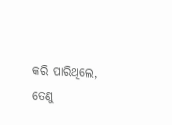କରି ପାରିଥିଲେ, ତେଣୁ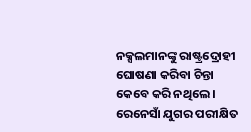ନକ୍ସଲମାନଙ୍କୁ ରାଷ୍ଟ୍ରଦ୍ରୋହୀ ଘୋଷଣା କରିବା ଚିନ୍ତା କେବେ କରି ନଥିଲେ । ରେନେସାଁ ଯୁଗର ପରୀକ୍ଷିତ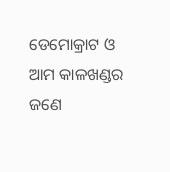ଡେମୋକ୍ରାଟ ଓ ଆମ କାଳଖଣ୍ଡର ଜଣେ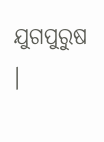ଯୁଗପୁରୁଷ ।